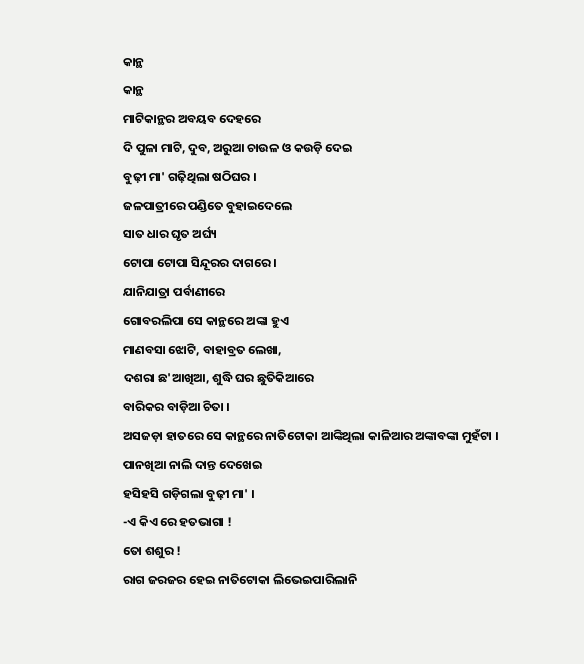କାନ୍ଥ
କାନ୍ଥ
ମାଟିକାନ୍ଥର ଅବୟବ ଦେହରେ
ଦି ପୁଳା ମାଟି, ଦୁବ, ଅରୁଆ ଚାଉଳ ଓ କଉଡ଼ି ଦେଇ
ବୁଢ଼ୀ ମା' ଗଢ଼ିଥିଲା ଷଠିଘର ।
ଜଳପାତ୍ରୀରେ ପଣ୍ଡିତେ ବୁହାଇଦେଲେ
ସାତ ଧାର ଘୃତ ଅର୍ଘ୍ୟ
ଟୋପା ଟୋପା ସିନ୍ଦୂରର ଦାଗରେ ।
ଯାନିଯାତ୍ରା ପର୍ବାଣୀରେ
ଗୋବରଲିପା ସେ କାନ୍ଥରେ ଅଙ୍କା ହୁଏ
ମାଣବସା ଝୋଟି, ବାହାବ୍ରତ ଲେଖା,
ଦଶରା ଛ'ଆଖିଆ, ଶୁଦ୍ଧି ଘର ଛୁତିକିଆରେ
ବାରିକର ବାଡ଼ିଆ ଚିତା ।
ଅସଜଡ଼ା ହାତରେ ସେ କାନ୍ଥରେ ନାତିଟୋକା ଆଙ୍କିଥିଲା କାଳିଆର ଅଙ୍କାବଙ୍କା ମୁହଁଟା ।
ପାନଖିଆ ନାଲି ଦାନ୍ତ ଦେଖେଇ
ହସିହସି ଗଡ଼ିଗଲା ବୁଢ଼ୀ ମା' ।
-ଏ କିଏ ରେ ହତଭାଗା !
ତୋ ଶଶୁର !
ରାଗ ଜରଜର ହେଇ ନାତିଟୋକା ଲିଭେଇପାରିଲାନି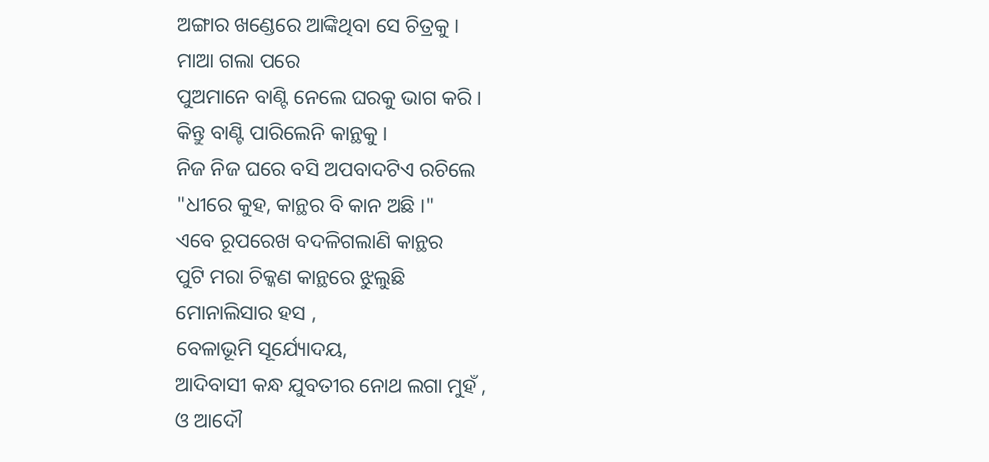ଅଙ୍ଗାର ଖଣ୍ଡେରେ ଆଙ୍କିଥିବା ସେ ଚିତ୍ରକୁ ।
ମାଆ ଗଲା ପରେ
ପୁଅମାନେ ବାଣ୍ଟି ନେଲେ ଘରକୁ ଭାଗ କରି ।
କିନ୍ତୁ ବାଣ୍ଟି ପାରିଲେନି କାନ୍ଥକୁ ।
ନିଜ ନିଜ ଘରେ ବସି ଅପବାଦଟିଏ ରଚିଲେ
"ଧୀରେ କୁହ, କାନ୍ଥର ବି କାନ ଅଛି ।"
ଏବେ ରୂପରେଖ ବଦଳିଗଲାଣି କାନ୍ଥର
ପୁଟି ମରା ଚିକ୍କଣ କାନ୍ଥରେ ଝୁଲୁଛି
ମୋନାଲିସାର ହସ ,
ବେଳାଭୂମି ସୂର୍ଯ୍ୟୋଦୟ,
ଆଦିବାସୀ କନ୍ଧ ଯୁବତୀର ନୋଥ ଲଗା ମୁହଁ ,
ଓ ଆଦୌ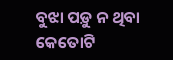ବୁଝା ପଡ଼ୁ ନ ଥିବା କେତୋଟି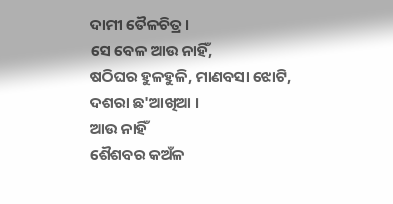ଦାମୀ ତୈଳଚିତ୍ର ।
ସେ ବେଳ ଆଉ ନାହିଁ,
ଷଠିଘର ହୁଳହୁଳି, ମାଣବସା ଝୋଟି,
ଦଶରା ଛ'ଆଖିଆ ।
ଆଉ ନାହିଁ
ଶୈଶବର କଅଁଳ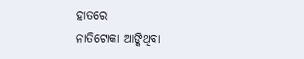ହାତରେ
ନାତିଟୋକା ଆଙ୍କିଥିବା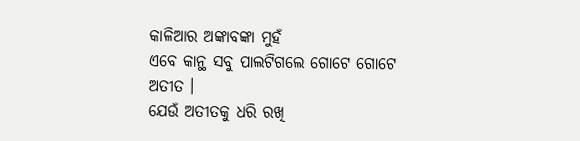କାଳିଆର ଅଙ୍କାବଙ୍କା ମୁହଁ
ଏବେ କାନ୍ଥ ସବୁ ପାଲଟିଗଲେ ଗୋଟେ ଗୋଟେ ଅତୀତ ।
ଯେଉଁ ଅତୀତକୁ ଧରି ରଖି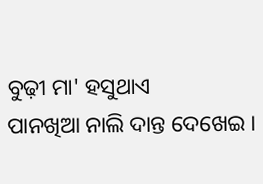ବୁଢ଼ୀ ମା' ହସୁଥାଏ
ପାନଖିଆ ନାଲି ଦାନ୍ତ ଦେଖେଇ ।